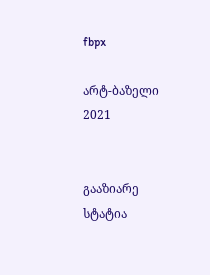fbpx

არტ-ბაზელი 2021


გააზიარე სტატია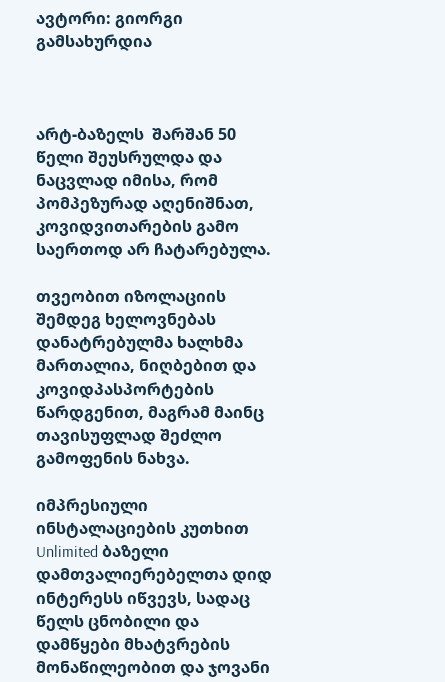ავტორი: გიორგი გამსახურდია



არტ-ბაზელს  შარშან 50 წელი შეუსრულდა და ნაცვლად იმისა, რომ პომპეზურად აღენიშნათ, კოვიდვითარების გამო საერთოდ არ ჩატარებულა.

თვეობით იზოლაციის შემდეგ ხელოვნებას დანატრებულმა ხალხმა მართალია, ნიღბებით და კოვიდპასპორტების წარდგენით, მაგრამ მაინც თავისუფლად შეძლო გამოფენის ნახვა.

იმპრესიული ინსტალაციების კუთხით   Unlimited ბაზელი დამთვალიერებელთა დიდ ინტერესს იწვევს, სადაც წელს ცნობილი და დამწყები მხატვრების მონაწილეობით და ჯოვანი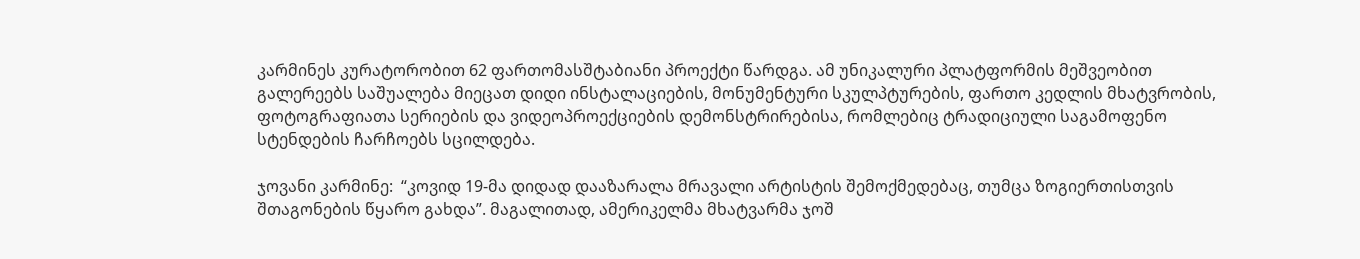კარმინეს კურატორობით 62 ფართომასშტაბიანი პროექტი წარდგა. ამ უნიკალური პლატფორმის მეშვეობით გალერეებს საშუალება მიეცათ დიდი ინსტალაციების, მონუმენტური სკულპტურების, ფართო კედლის მხატვრობის, ფოტოგრაფიათა სერიების და ვიდეოპროექციების დემონსტრირებისა, რომლებიც ტრადიციული საგამოფენო სტენდების ჩარჩოებს სცილდება.

ჯოვანი კარმინე:  “კოვიდ 19-მა დიდად დააზარალა მრავალი არტისტის შემოქმედებაც, თუმცა ზოგიერთისთვის შთაგონების წყარო გახდა”. მაგალითად, ამერიკელმა მხატვარმა ჯოშ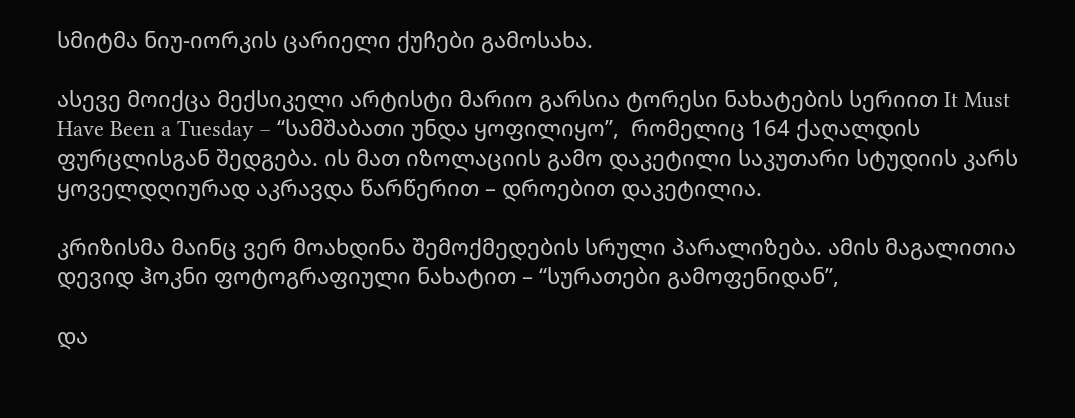სმიტმა ნიუ-იორკის ცარიელი ქუჩები გამოსახა.

ასევე მოიქცა მექსიკელი არტისტი მარიო გარსია ტორესი ნახატების სერიით It Must Have Been a Tuesday – “სამშაბათი უნდა ყოფილიყო”,  რომელიც 164 ქაღალდის ფურცლისგან შედგება. ის მათ იზოლაციის გამო დაკეტილი საკუთარი სტუდიის კარს ყოველდღიურად აკრავდა წარწერით – დროებით დაკეტილია.

კრიზისმა მაინც ვერ მოახდინა შემოქმედების სრული პარალიზება. ამის მაგალითია დევიდ ჰოკნი ფოტოგრაფიული ნახატით – “სურათები გამოფენიდან”,

და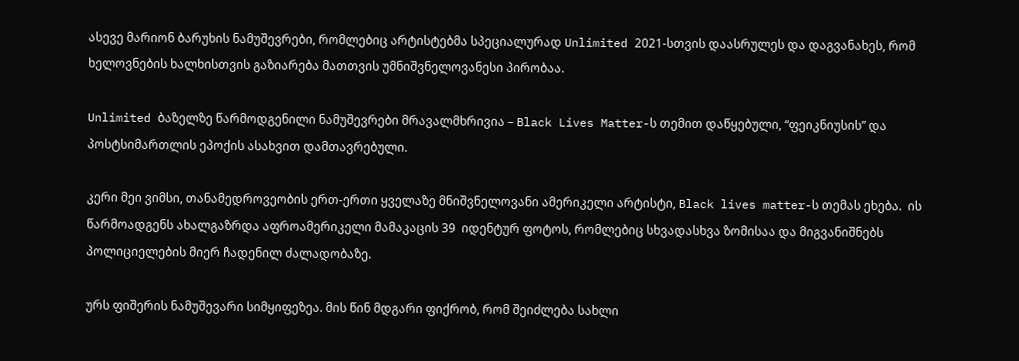ასევე მარიონ ბარუხის ნამუშევრები, რომლებიც არტისტებმა სპეციალურად Unlimited 2021-სთვის დაასრულეს და დაგვანახეს, რომ ხელოვნების ხალხისთვის გაზიარება მათთვის უმნიშვნელოვანესი პირობაა.

Unlimited ბაზელზე წარმოდგენილი ნამუშევრები მრავალმხრივია – Black Lives Matter-ს თემით დაწყებული, “ფეიკნიუსის” და პოსტსიმართლის ეპოქის ასახვით დამთავრებული.

კერი მეი ვიმსი, თანამედროვეობის ერთ-ერთი ყველაზე მნიშვნელოვანი ამერიკელი არტისტი, Black lives matter-ს თემას ეხება.  ის წარმოადგენს ახალგაზრდა აფროამერიკელი მამაკაცის 39  იდენტურ ფოტოს, რომლებიც სხვადასხვა ზომისაა და მიგვანიშნებს პოლიციელების მიერ ჩადენილ ძალადობაზე.

ურს ფიშერის ნამუშევარი სიმყიფეზეა. მის წინ მდგარი ფიქრობ, რომ შეიძლება სახლი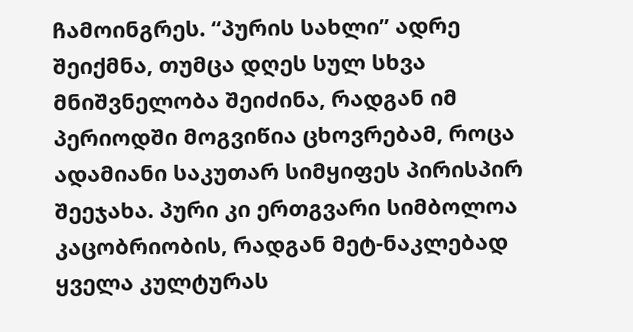ჩამოინგრეს. “პურის სახლი” ადრე შეიქმნა, თუმცა დღეს სულ სხვა მნიშვნელობა შეიძინა, რადგან იმ პერიოდში მოგვიწია ცხოვრებამ, როცა ადამიანი საკუთარ სიმყიფეს პირისპირ შეეჯახა. პური კი ერთგვარი სიმბოლოა კაცობრიობის, რადგან მეტ-ნაკლებად ყველა კულტურას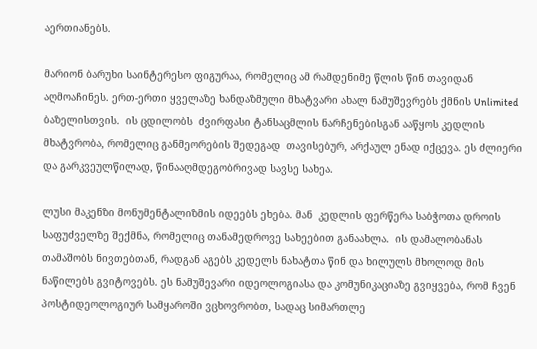აერთიანებს.

მარიონ ბარუხი საინტერესო ფიგურაა, რომელიც ამ რამდენიმე წლის წინ თავიდან აღმოაჩინეს. ერთ-ერთი ყველაზე ხანდაზმული მხატვარი ახალ ნამუშევრებს ქმნის Unlimited ბაზელისთვის.  ის ცდილობს  ძვირფასი ტანსაცმლის ნარჩენებისგან ააწყოს კედლის მხატვრობა, რომელიც განმეორების შედეგად  თავისებურ, არქაულ ენად იქცევა. ეს ძლიერი და გარკვეულწილად, წინააღმდეგობრივად სავსე სახეა.

ლუსი მაკენზი მონუმენტალიზმის იდეებს ეხება. მან  კედლის ფერწერა საბჭოთა დროის საფუძველზე შექმნა, რომელიც თანამედროვე სახეებით განაახლა.  ის დამალობანას თამაშობს ნივთებთან, რადგან აგებს კედელს ნახატთა წინ და ხილულს მხოლოდ მის ნაწილებს გვიტოვებს. ეს ნამუშევარი იდეოლოგიასა და კომუნიკაციაზე გვიყვება, რომ ჩვენ პოსტიდეოლოგიურ სამყაროში ვცხოვრობთ, სადაც სიმართლე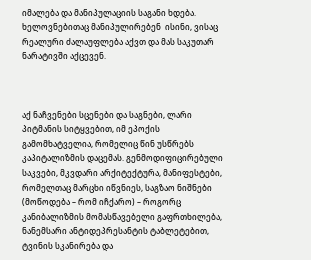იმალება და მანიპულაციის საგანი ხდება. ხელოვნებითაც მანიპულირებენ  ისინი, ვისაც რეალური ძალაუფლება აქვთ და მას საკუთარ ნარატივში აქცევენ.



აქ ნაჩვენები სცენები და საგნები, ლარი პიტმანის სიტყვებით, იმ ეპოქის გამომხატველია, რომელიც წინ უსწრებს კაპიტალიზმის დაცემას. გენმოდიფიცირებული საკვები, მკვდარი არქიტექტურა, მანიფესტები, რომელთაც მარცხი იწვნიეს, საგზაო ნიშნები (მოწოდება – რომ იჩქარო) – როგორც კანიბალიზმის მომასწავებელი გაფრთხილება, ნანემსარი ანტიდეპრესანტის ტაბლეტებით, ტვინის სკანირება და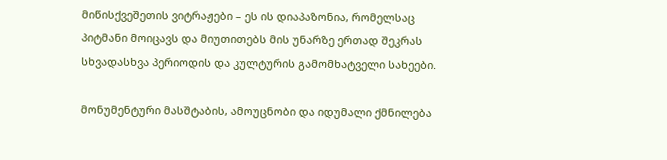მიწისქვეშეთის ვიტრაჟები – ეს ის დიაპაზონია, რომელსაც პიტმანი მოიცავს და მიუთითებს მის უნარზე ერთად შეკრას სხვადასხვა პერიოდის და კულტურის გამომხატველი სახეები.

მონუმენტური მასშტაბის, ამოუცნობი და იდუმალი ქმნილება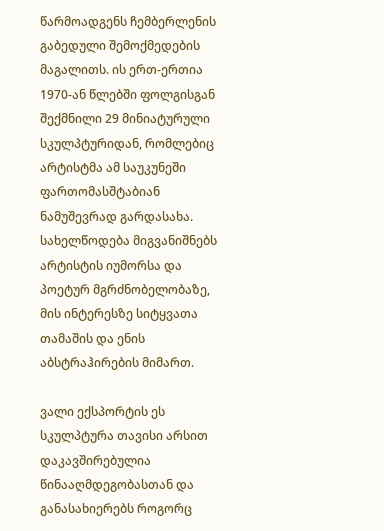წარმოადგენს ჩემბერლენის გაბედული შემოქმედების  მაგალითს. ის ერთ-ერთია 1970-ან წლებში ფოლგისგან შექმნილი 29 მინიატურული სკულპტურიდან, რომლებიც არტისტმა ამ საუკუნეში ფართომასშტაბიან ნამუშევრად გარდასახა. სახელწოდება მიგვანიშნებს არტისტის იუმორსა და პოეტურ მგრძნობელობაზე, მის ინტერესზე სიტყვათა თამაშის და ენის აბსტრაჰირების მიმართ.

ვალი ექსპორტის ეს სკულპტურა თავისი არსით დაკავშირებულია წინააღმდეგობასთან და განასახიერებს როგორც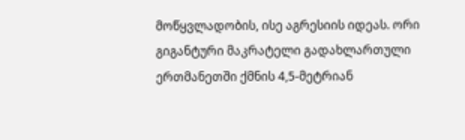მოწყვლადობის, ისე აგრესიის იდეას. ორი გიგანტური მაკრატელი გადახლართული ერთმანეთში ქმნის 4,5-მეტრიან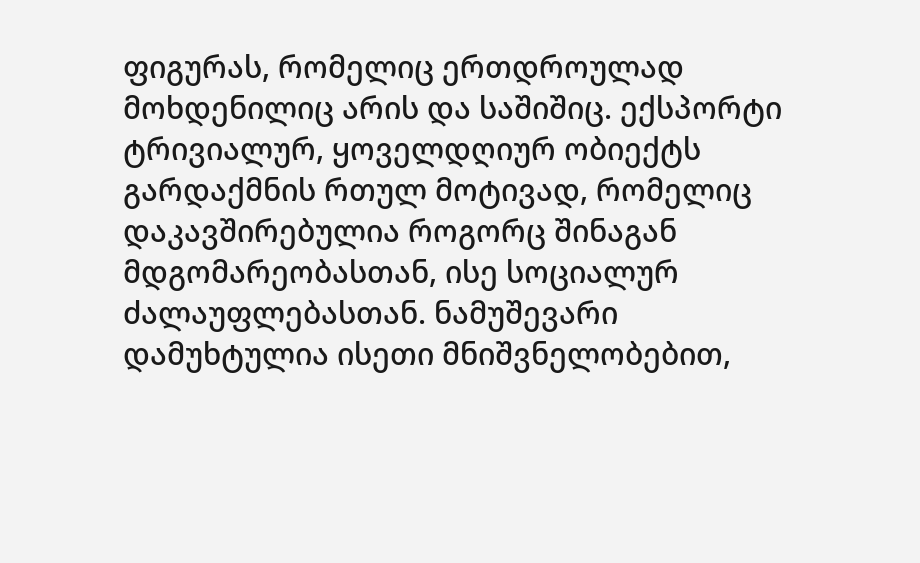ფიგურას, რომელიც ერთდროულად მოხდენილიც არის და საშიშიც. ექსპორტი  ტრივიალურ, ყოველდღიურ ობიექტს გარდაქმნის რთულ მოტივად, რომელიც დაკავშირებულია როგორც შინაგან მდგომარეობასთან, ისე სოციალურ ძალაუფლებასთან. ნამუშევარი დამუხტულია ისეთი მნიშვნელობებით,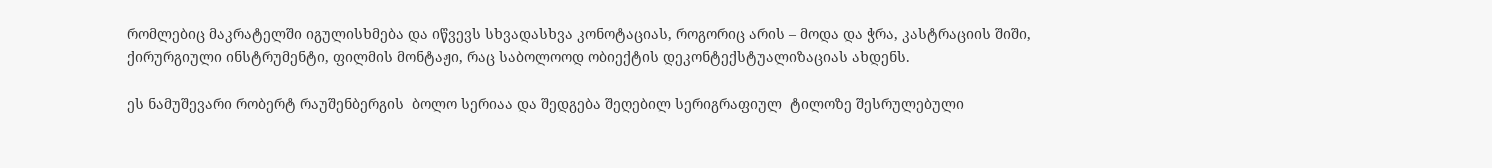რომლებიც მაკრატელში იგულისხმება და იწვევს სხვადასხვა კონოტაციას, როგორიც არის – მოდა და ჭრა, კასტრაციის შიში, ქირურგიული ინსტრუმენტი, ფილმის მონტაჟი, რაც საბოლოოდ ობიექტის დეკონტექსტუალიზაციას ახდენს.

ეს ნამუშევარი რობერტ რაუშენბერგის  ბოლო სერიაა და შედგება შეღებილ სერიგრაფიულ  ტილოზე შესრულებული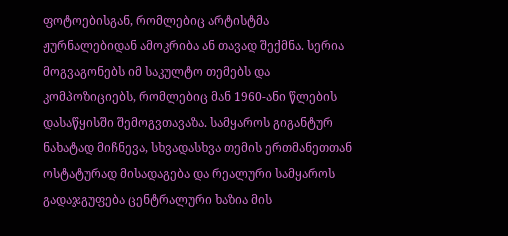ფოტოებისგან, რომლებიც არტისტმა ჟურნალებიდან ამოკრიბა ან თავად შექმნა. სერია მოგვაგონებს იმ საკულტო თემებს და  კომპოზიციებს, რომლებიც მან 1960-ანი წლების დასაწყისში შემოგვთავაზა. სამყაროს გიგანტურ ნახატად მიჩნევა, სხვადასხვა თემის ერთმანეთთან ოსტატურად მისადაგება და რეალური სამყაროს გადაჯგუფება ცენტრალური ხაზია მის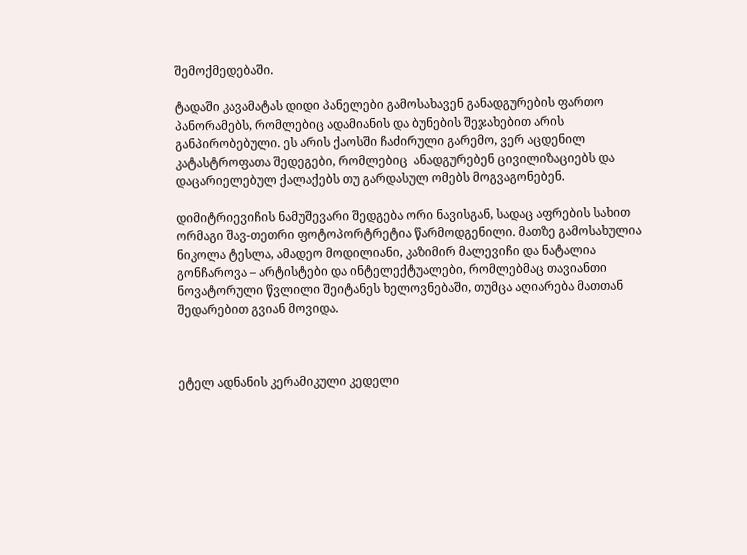შემოქმედებაში.

ტადაში კავამატას დიდი პანელები გამოსახავენ განადგურების ფართო პანორამებს, რომლებიც ადამიანის და ბუნების შეჯახებით არის განპირობებული. ეს არის ქაოსში ჩაძირული გარემო, ვერ აცდენილ კატასტროფათა შედეგები, რომლებიც  ანადგურებენ ცივილიზაციებს და დაცარიელებულ ქალაქებს თუ გარდასულ ომებს მოგვაგონებენ.

დიმიტრიევიჩის ნამუშევარი შედგება ორი ნავისგან, სადაც აფრების სახით ორმაგი შავ-თეთრი ფოტოპორტრეტია წარმოდგენილი. მათზე გამოსახულია ნიკოლა ტესლა, ამადეო მოდილიანი, კაზიმირ მალევიჩი და ნატალია გონჩაროვა – არტისტები და ინტელექტუალები, რომლებმაც თავიანთი ნოვატორული წვლილი შეიტანეს ხელოვნებაში, თუმცა აღიარება მათთან შედარებით გვიან მოვიდა.



ეტელ ადნანის კერამიკული კედელი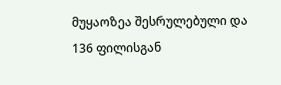მუყაოზეა შესრულებული და 136 ფილისგან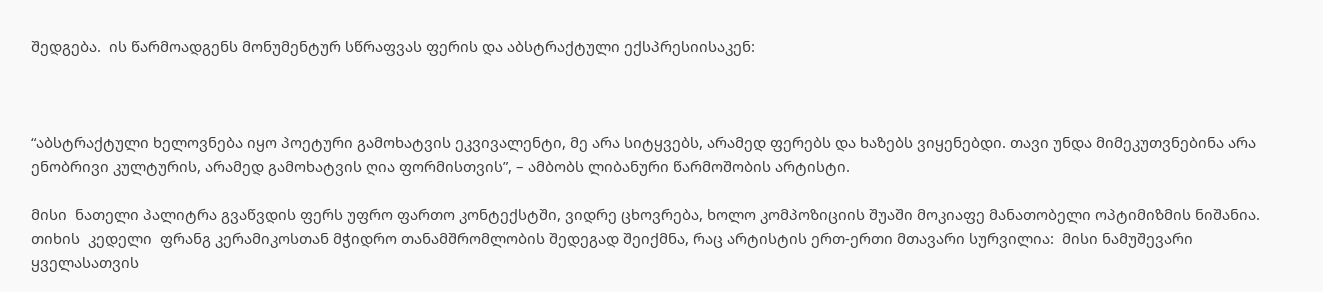შედგება.  ის წარმოადგენს მონუმენტურ სწრაფვას ფერის და აბსტრაქტული ექსპრესიისაკენ:



“აბსტრაქტული ხელოვნება იყო პოეტური გამოხატვის ეკვივალენტი, მე არა სიტყვებს, არამედ ფერებს და ხაზებს ვიყენებდი. თავი უნდა მიმეკუთვნებინა არა ენობრივი კულტურის, არამედ გამოხატვის ღია ფორმისთვის”, – ამბობს ლიბანური წარმოშობის არტისტი.

მისი  ნათელი პალიტრა გვაწვდის ფერს უფრო ფართო კონტექსტში, ვიდრე ცხოვრება, ხოლო კომპოზიციის შუაში მოკიაფე მანათობელი ოპტიმიზმის ნიშანია. თიხის  კედელი  ფრანგ კერამიკოსთან მჭიდრო თანამშრომლობის შედეგად შეიქმნა, რაც არტისტის ერთ-ერთი მთავარი სურვილია:  მისი ნამუშევარი ყველასათვის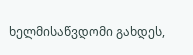ხელმისაწვდომი გახდეს,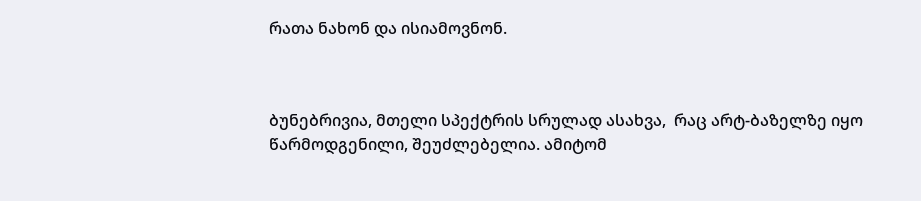რათა ნახონ და ისიამოვნონ.



ბუნებრივია, მთელი სპექტრის სრულად ასახვა,  რაც არტ-ბაზელზე იყო წარმოდგენილი, შეუძლებელია. ამიტომ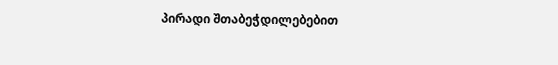პირადი შთაბეჭდილებებით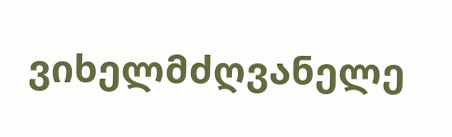ვიხელმძღვანელე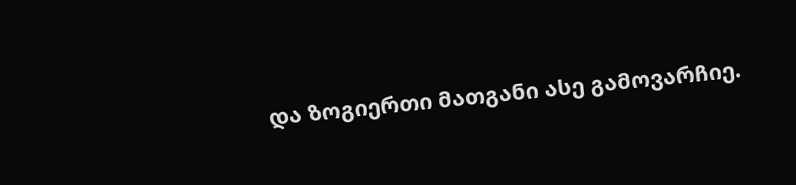და ზოგიერთი მათგანი ასე გამოვარჩიე.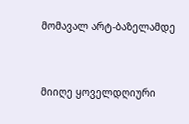მომავალ არტ-ბაზელამდე


მიიღე ყოველდღიური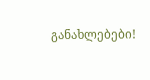განახლებები!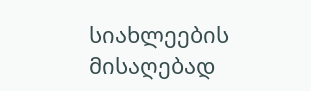სიახლეების მისაღებად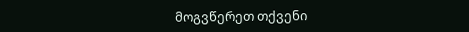მოგვწერეთ თქვენი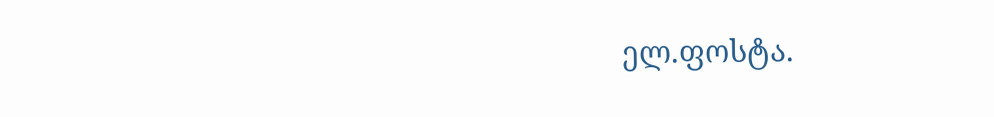ელ.ფოსტა.